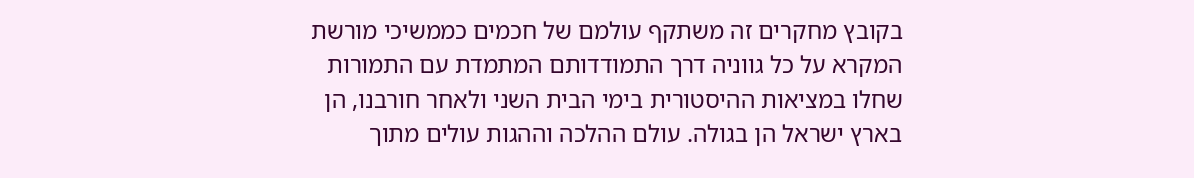בקובץ מחקרים זה משתקף עולמם של חכמים כממשיכי מורשת המקרא על כל גווניה דרך התמודדותם המתמדת עם התמורות שחלו במציאות ההיסטורית בימי הבית השני ולאחר חורבנו, הן בארץ ישראל הן בגולה. עולם ההלכה וההגות עולים מתוך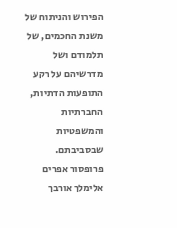הפירוש והניתוח של משנת החכמים, של תלמודם ושל מדרשיהם על רקע התופעות הדתיות, החברתיות והמשפטיות שבסביבתם. פרופסור אפרים אלימלך אורבך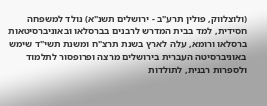(ולוצלווק, פולין תרע"ב - ירושלים תשנ"א) נולד למשפחה חסידית, למד בבית המדרש לרבנים בברסלאו ובאוניברסיטאות ברסלאו ורומא, עלה לארץ בשנת תרצ"ח ומשנת תשי"ד שימש באוניברסיטה העברית בירושלים מרצה ופרופסור לתלמוד ולספרות רבנית, לתולדות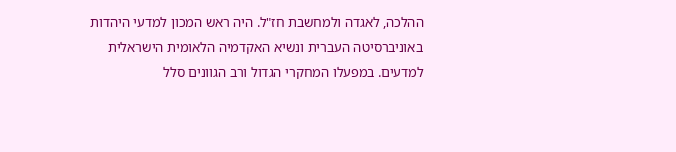ההלכה, לאגדה ולמחשבת חז"ל. היה ראש המכון למדעי היהדות באוניברסיטה העברית ונשיא האקדמיה הלאומית הישראלית למדעים. במפעלו המחקרי הגדול ורב הגוונים סלל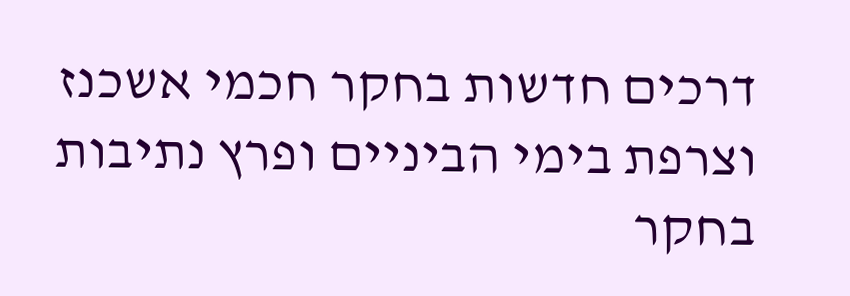דרכים חדשות בחקר חכמי אשכנז וצרפת בימי הביניים ופרץ נתיבות בחקר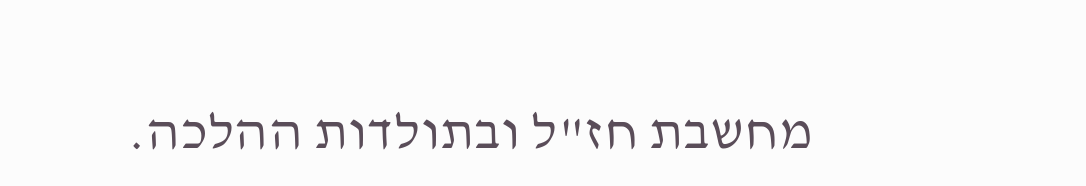מחשבת חז"ל ובתולדות ההלכה.